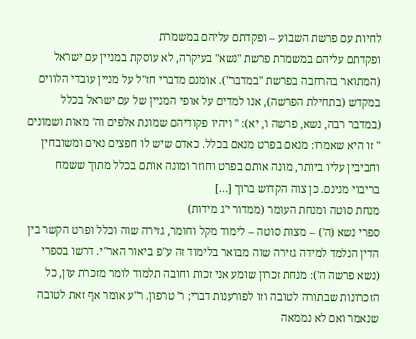לחיות עם פרשת השבוע – ופקדתם עליהם במשמרת
ופקדתם עליהם במשמרת פרשת "נשא" בעיקרה, לא עוסקת במניין עם ישראל (המתואר בהרחבה בפרשת "במדבר"). אומנם מדברי חז"ל על מניין עובדי הלווים במקדש (בתחילת הפרשה), אנו למדים על אופי המניין של עם ישראל בכלל (במדבר רבה, נשא, פרשה ו, יא): " ויהיו פקודיהם שמונת אלפים וה' מאות ושמונים " זו היא שאמרו: מנאם בפרט מנאם בכלל. כאדם שיש לו חפצים נאים ומשובחין וחביבין עליו ביותר, מונה אותם בפרט וחוזר ומונה אותם בכלל מתוך ששמח בריבוי מנינם. כן צוה הקדוש ברוך […]
מנחת סוטה ומנחת העומר (ממדור י'ג מידות)
ספרי נשא (ה') – מצות סוטה – לימוד מקל וחומר, גזירה שוה וכלל ופרט הקשר בין הדין הנלמד למידה גזירה שוה מבואר בלימוד זה ע"פ ביאור האר"י. דרשו בספרי (נשא פרשה ה'): מנחת זכרון שומע אני זכות וחובה תלמוד לומר מזכרת עון, כל הזכרונות שבתורה לטובה וזו לפורענות דברי; ר' טרפון. ר"ע אומר אף זאת לטובה שנאמר ואם לא נממאה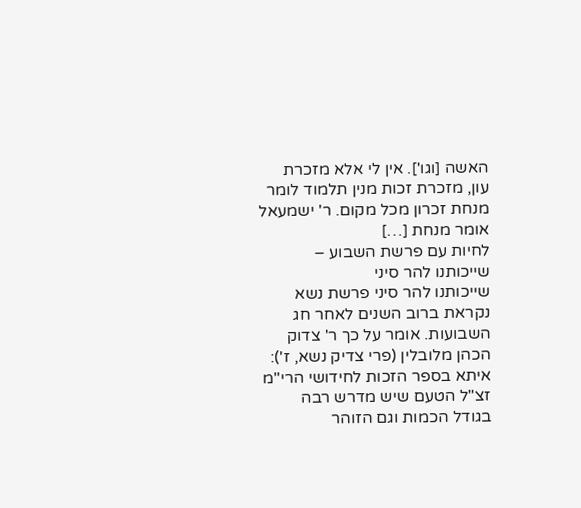האשה [וגו']. אין לי אלא מזכרת עון, מזכרת זכות מנין תלמוד לומר מנחת זכרון מכל מקום. ר' ישמעאל אומר מנחת […]
לחיות עם פרשת השבוע – שייכותנו להר סיני
שייכותנו להר סיני פרשת נשא נקראת ברוב השנים לאחר חג השבועות. אומר על כך ר' צדוק הכהן מלובלין (פרי צדיק נשא, ז'): איתא בספר הזכות לחידושי הרי"מ זצ"ל הטעם שיש מדרש רבה בגודל הכמות וגם הזוהר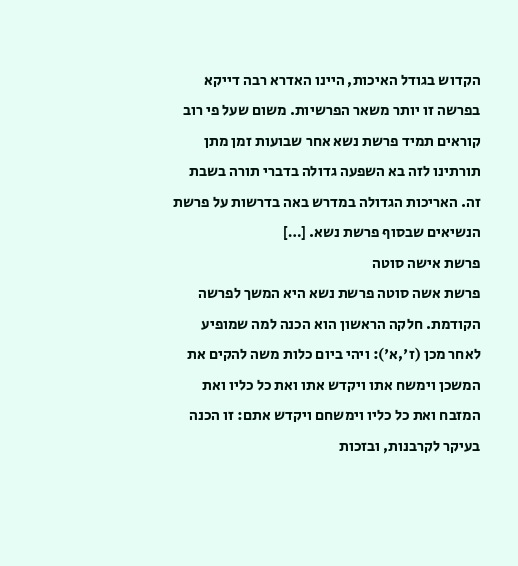הקדוש בגודל האיכות, היינו האדרא רבה דייקא בפרשה זו יותר משאר הפרשיות. משום שעל פי רוב קוראים תמיד פרשת נשא אחר שבועות זמן מתן תורתינו לזה בא השפעה גדולה בדברי תורה בשבת זה. האריכות הגדולה במדרש באה בדרשות על פרשת הנשיאים שבסוף פרשת נשא. […]
פרשת אישה סוטה
פרשת אשה סוטה פרשת נשא היא המשך לפרשה הקודמת. חלקה הראשון הוא הכנה למה שמופיע לאחר מכן (ז',א'): ויהי ביום כלות משה להקים את המשכן וימשח אתו ויקדש אתו ואת כל כליו ואת המזבח ואת כל כליו וימשחם ויקדש אתם: זו הכנה בעיקר לקרבנות, ובזכות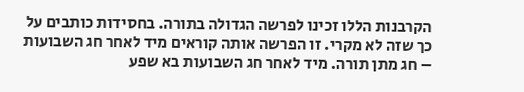הקרבנות הללו זכינו לפרשה הגדולה בתורה. בחסידות כותבים על כך שזה לא מקרי. זו הפרשה אותה קוראים מיד לאחר חג השבועות – חג מתן תורה. מיד לאחר חג השבועות בא שפע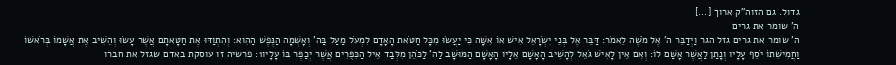גדול. גם הזוה"ק ארוך […]
ה' שומר את גרים
ה' שומר את גרים גזל הגר וַיְדַבֵּר ה' אֶל מֹשֶׁה לֵאמֹר: דַּבֵּר אֶל בְּנֵי יִשְׂרָאֵל אִישׁ אוֹ אִשָּׁה כִּי יַעֲשׂוּ מִכָּל חַטֹּאת הָאָדָם לִמְעֹל מַעַל בַּה' וְאָשְׁמָה הַנֶּפֶשׁ הַהִוא: וְהִתְוַדּוּ אֶת חַטָּאתָם אֲשֶׁר עָשׂוּ וְהֵשִׁיב אֶת אֲשָׁמוֹ בְּרֹאשׁוֹ וַחֲמִישִׁתוֹ יֹסֵף עָלָיו וְנָתַן לַאֲשֶׁר אָשַׁם לוֹ: וְאִם אֵין לָאִישׁ גֹּאֵל לְהָשִׁיב הָאָשָׁם אֵלָיו הָאָשָׁם הַמּוּשָׁב לַה' לַכֹּהֵן מִלְּבַד אֵיל הַכִּפֻּרִים אֲשֶׁר יְכַפֶּר בּוֹ עָלָיו1: פרשיה זו עוסקת באדם שגזל את חברו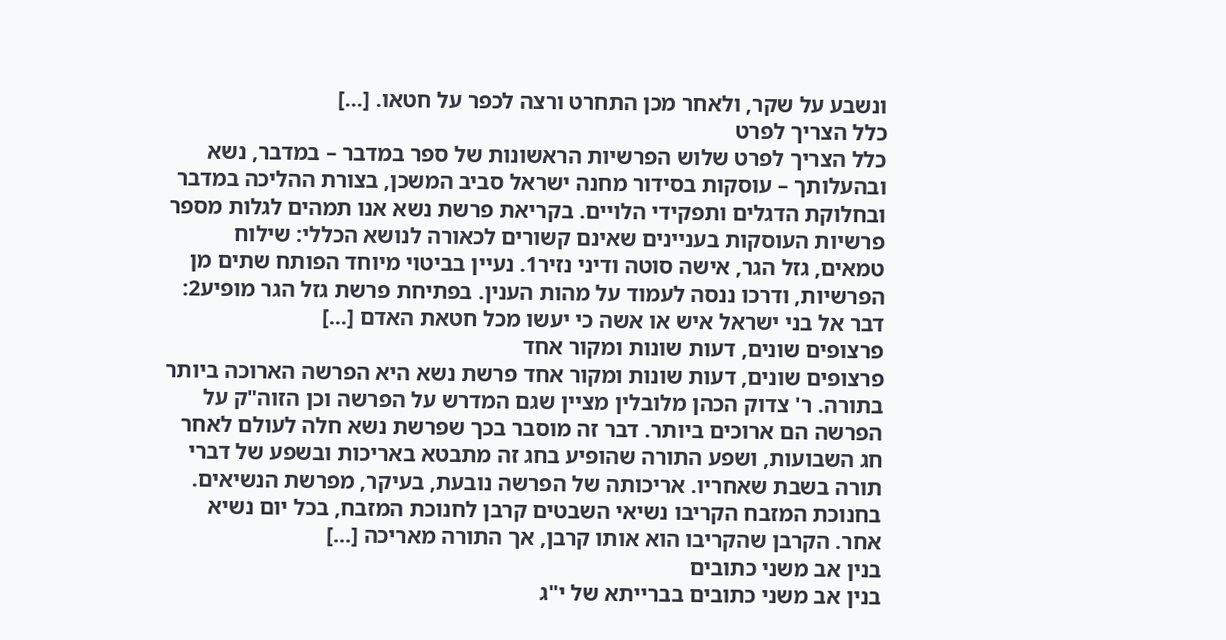ונשבע על שקר, ולאחר מכן התחרט ורצה לכפר על חטאו. […]
כלל הצריך לפרט
כלל הצריך לפרט שלוש הפרשיות הראשונות של ספר במדבר – במדבר, נשא ובהעלותך – עוסקות בסידור מחנה ישראל סביב המשכן, בצורת ההליכה במדבר ובחלוקת הדגלים ותפקידי הלויים. בקריאת פרשת נשא אנו תמהים לגלות מספר פרשיות העוסקות בעניינים שאינם קשורים לכאורה לנושא הכללי: שילוח טמאים, גזל הגר, אישה סוטה ודיני נזיר1. נעיין בביטוי מיוחד הפותח שתים מן הפרשיות, ודרכו ננסה לעמוד על מהות הענין. בפתיחת פרשת גזל הגר מופיע2: דבר אל בני ישראל איש או אשה כי יעשו מכל חטאת האדם […]
פרצופים שונים, דעות שונות ומקור אחד
פרצופים שונים, דעות שונות ומקור אחד פרשת נשא היא הפרשה הארוכה ביותר בתורה. ר' צדוק הכהן מלובלין מציין שגם המדרש על הפרשה וכן הזוה"ק על הפרשה הם ארוכים ביותר. דבר זה מוסבר בכך שפרשת נשא חלה לעולם לאחר חג השבועות, ושפע התורה שהופיע בחג זה מתבטא באריכות ובשפע של דברי תורה בשבת שאחריו. אריכותה של הפרשה נובעת, בעיקר, מפרשת הנשיאים. בחנוכת המזבח הקריבו נשיאי השבטים קרבן לחנוכת המזבח, בכל יום נשיא אחר. הקרבן שהקריבו הוא אותו קרבן, אך התורה מאריכה […]
בנין אב משני כתובים
בנין אב משני כתובים בברייתא של י"ג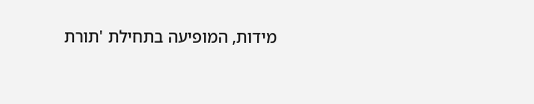מידות, המופיעה בתחילת 'תורת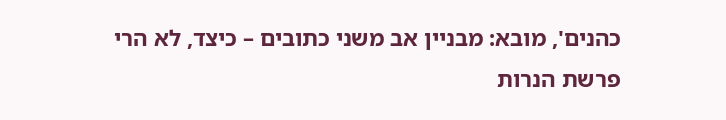כהנים', מובא: מבניין אב משני כתובים – כיצד, לא הרי פרשת הנרות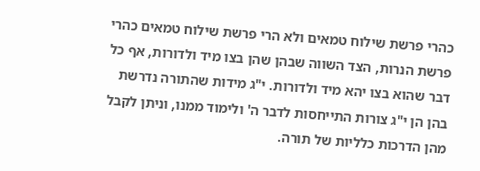כהרי פרשת שילוח טמאים ולא הרי פרשת שילוח טמאים כהרי פרשת הנרות, הצד השווה שבהן שהן בצו מיד ולדורות, אף כל דבר שהוא בצו יהא מיד ולדורות. י"ג מידות שהתורה נדרשת בהן הן י"ג צורות התייחסות לדבר ה' ולימוד ממנו, וניתן לקבל מהן הדרכות כלליות של תורה.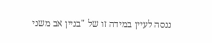ננסה לעיין במידה זו של "בניין אב משני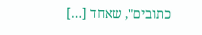כתובים", שאחד […]